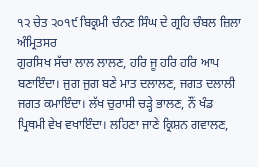੧੨ ਚੇਤ ੨੦੧੯ ਬਿਕ੍ਰਮੀ ਚੰਨਣ ਸਿੰਘ ਦੇ ਗ੍ਰਹਿ ਚੰਬਲ ਜ਼ਿਲਾ ਅੰਮ੍ਰਿਤਸਰ
ਗੁਰਸਿਖ ਸੱਚਾ ਲਾਲ ਲਾਲਣ, ਹਰਿ ਜੂ ਹਰਿ ਹਰਿ ਆਪ ਬਣਾਇੰਦਾ। ਜੁਗ ਜੁਗ ਬਣੇ ਮਾਤ ਦਲਾਲਣ, ਜਗਤ ਦਲਾਲੀ ਜਗਤ ਕਮਾਇੰਦਾ। ਲੱਖ ਚੁਰਾਸੀ ਚੜ੍ਹੇ ਭਾਲਣ, ਨੌਂ ਖੰਡ ਪ੍ਰਿਥਮੀ ਵੇਖ ਵਖਾਇੰਦਾ। ਲਹਿਣਾ ਜਾਣੇ ਕ੍ਰਿਸ਼ਨ ਗਵਾਲਣ,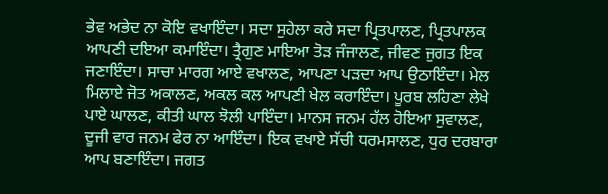ਭੇਵ ਅਭੇਦ ਨਾ ਕੋਇ ਵਖਾਇੰਦਾ। ਸਦਾ ਸੁਹੇਲਾ ਕਰੇ ਸਦਾ ਪ੍ਰਿਤਪਾਲਣ, ਪ੍ਰਿਤਪਾਲਕ ਆਪਣੀ ਦਇਆ ਕਮਾਇੰਦਾ। ਤ੍ਰੈਗੁਣ ਮਾਇਆ ਤੋੜ ਜੰਜਾਲਣ, ਜੀਵਣ ਜੁਗਤ ਇਕ ਜਣਾਇੰਦਾ। ਸਾਚਾ ਮਾਰਗ ਆਏ ਵਖਾਲਣ, ਆਪਣਾ ਪੜਦਾ ਆਪ ਉਠਾਇੰਦਾ। ਮੇਲ ਮਿਲਾਏ ਜੋਤ ਅਕਾਲਣ, ਅਕਲ ਕਲ ਆਪਣੀ ਖੇਲ ਕਰਾਇੰਦਾ। ਪੂਰਬ ਲਹਿਣਾ ਲੇਖੇ ਪਾਏ ਘਾਲਣ, ਕੀਤੀ ਘਾਲ ਝੋਲੀ ਪਾਇੰਦਾ। ਮਾਨਸ ਜਨਮ ਹੱਲ ਹੋਇਆ ਸੁਵਾਲਣ, ਦੂਜੀ ਵਾਰ ਜਨਮ ਫੇਰ ਨਾ ਆਇੰਦਾ। ਇਕ ਵਖਾਏ ਸੱਚੀ ਧਰਮਸਾਲਣ, ਧੁਰ ਦਰਬਾਰਾ ਆਪ ਬਣਾਇੰਦਾ। ਜਗਤ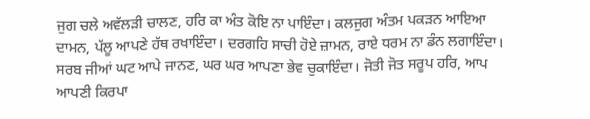ਜੁਗ ਚਲੇ ਅਵੱਲੜੀ ਚਾਲਣ, ਹਰਿ ਕਾ ਅੰਤ ਕੋਇ ਨਾ ਪਾਇੰਦਾ। ਕਲਜੁਗ ਅੰਤਮ ਪਕੜਨ ਆਇਆ ਦਾਮਨ, ਪੱਲੂ ਆਪਣੇ ਹੱਥ ਰਖਾਇੰਦਾ। ਦਰਗਹਿ ਸਾਚੀ ਹੋਏ ਜ਼ਾਮਨ, ਰਾਏ ਧਰਮ ਨਾ ਡੰਨ ਲਗਾਇੰਦਾ। ਸਰਬ ਜੀਆਂ ਘਟ ਆਪੇ ਜਾਨਣ, ਘਰ ਘਰ ਆਪਣਾ ਭੇਵ ਚੁਕਾਇੰਦਾ। ਜੋਤੀ ਜੋਤ ਸਰੂਪ ਹਰਿ, ਆਪ ਆਪਣੀ ਕਿਰਪਾ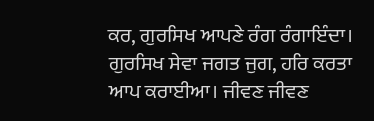ਕਰ, ਗੁਰਸਿਖ ਆਪਣੇ ਰੰਗ ਰੰਗਾਇੰਦਾ। ਗੁਰਸਿਖ ਸੇਵਾ ਜਗਤ ਜੁਗ, ਹਰਿ ਕਰਤਾ ਆਪ ਕਰਾਈਆ। ਜੀਵਣ ਜੀਵਣ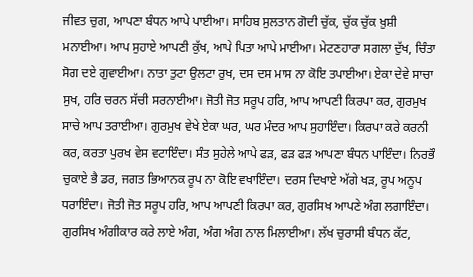ਜੀਵਤ ਚੁਗ, ਆਪਣਾ ਬੰਧਨ ਆਪੇ ਪਾਈਆ। ਸਾਹਿਬ ਸੁਲਤਾਨ ਗੋਦੀ ਚੁੱਕ, ਚੁੱਕ ਚੁੱਕ ਖ਼ੁਸ਼ੀ ਮਨਾਈਆ। ਆਪ ਸੁਹਾਏ ਆਪਣੀ ਕੁੱਖ, ਆਪੇ ਪਿਤਾ ਆਪੇ ਮਾਈਆ। ਮੇਟਣਹਾਰਾ ਸਗਲਾ ਦੁੱਖ, ਚਿੰਤਾ ਸੋਗ ਦਏ ਗੁਵਾਈਆ। ਨਾਤਾ ਤੁਟਾ ਉਲਟਾ ਰੁਖ, ਦਸ ਦਸ ਮਾਸ ਨਾ ਕੋਇ ਤਪਾਈਆ। ਏਕਾ ਦੇਵੇ ਸਾਚਾ ਸੁਖ, ਹਰਿ ਚਰਨ ਸੱਚੀ ਸਰਨਾਈਆ। ਜੋਤੀ ਜੋਤ ਸਰੂਪ ਹਰਿ, ਆਪ ਆਪਣੀ ਕਿਰਪਾ ਕਰ, ਗੁਰਮੁਖ ਸਾਚੇ ਆਪ ਤਰਾਈਆ। ਗੁਰਮੁਖ ਵੇਖੇ ਏਕਾ ਘਰ, ਘਰ ਮੰਦਰ ਆਪ ਸੁਹਾਇੰਦਾ। ਕਿਰਪਾ ਕਰੇ ਕਰਨੀ ਕਰ, ਕਰਤਾ ਪੁਰਖ ਵੇਸ ਵਟਾਇੰਦਾ। ਸੰਤ ਸੁਹੇਲੇ ਆਪੇ ਫੜ, ਫੜ ਫੜ ਆਪਣਾ ਬੰਧਨ ਪਾਇੰਦਾ। ਨਿਰਭੌ ਚੁਕਾਏ ਭੈ ਡਰ, ਜਗਤ ਭਿਆਨਕ ਰੂਪ ਨਾ ਕੋਇ ਵਖਾਇੰਦਾ। ਦਰਸ ਦਿਖਾਏ ਅੱਗੇ ਖੜ, ਰੂਪ ਅਨੂਪ ਧਰਾਇੰਦਾ। ਜੋਤੀ ਜੋਤ ਸਰੂਪ ਹਰਿ, ਆਪ ਆਪਣੀ ਕਿਰਪਾ ਕਰ, ਗੁਰਸਿਖ ਆਪਣੇ ਅੰਗ ਲਗਾਇੰਦਾ। ਗੁਰਸਿਖ ਅੰਗੀਕਾਰ ਕਰੇ ਲਾਏ ਅੰਗ, ਅੰਗ ਅੰਗ ਨਾਲ ਮਿਲਾਈਆ। ਲੱਖ ਚੁਰਾਸੀ ਬੰਧਨ ਕੱਟ,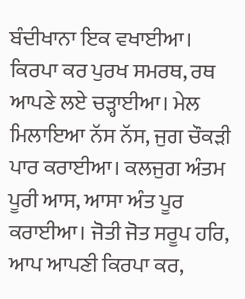ਬੰਦੀਖਾਨਾ ਇਕ ਵਖਾਈਆ। ਕਿਰਪਾ ਕਰ ਪੁਰਖ ਸਮਰਥ, ਰਥ ਆਪਣੇ ਲਏ ਚੜ੍ਹਾਈਆ। ਮੇਲ ਮਿਲਾਇਆ ਨੱਸ ਨੱਸ, ਜੁਗ ਚੌਕੜੀ ਪਾਰ ਕਰਾਈਆ। ਕਲਜੁਗ ਅੰਤਮ ਪੂਰੀ ਆਸ, ਆਸਾ ਅੰਤ ਪੂਰ ਕਰਾਈਆ। ਜੋਤੀ ਜੋਤ ਸਰੂਪ ਹਰਿ, ਆਪ ਆਪਣੀ ਕਿਰਪਾ ਕਰ,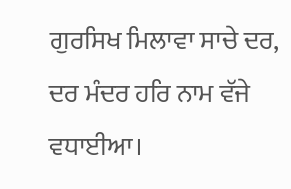ਗੁਰਸਿਖ ਮਿਲਾਵਾ ਸਾਚੇ ਦਰ, ਦਰ ਮੰਦਰ ਹਰਿ ਨਾਮ ਵੱਜੇ ਵਧਾਈਆ।